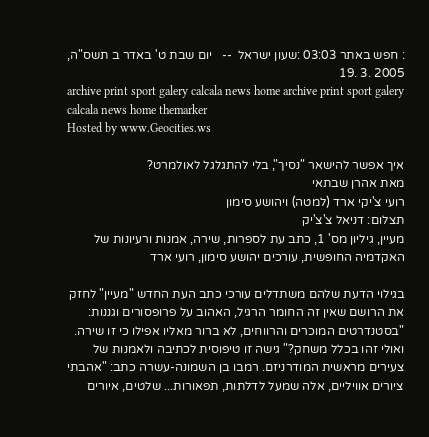: חפש באתר 03:03 :שעון ישראל  --   יום שבת ט' באדר ב תשס"ה,   2005 .3 .19
archive print sport galery calcala news home archive print sport galery calcala news home themarker
Hosted by www.Geocities.ws

איך אפשר להישאר "נסיך", בלי להתגלגל לאולמרט?
מאת אהרן שבתאי
רועי צ'יקי ארד (למטה) ויהושע סימון
תצלום: דניאל צ'צ'יק
מעיין, גיליון מס' 1, כתב עת לספרות, שירה, אמנות ורעיונות של האקדמיה החופשית, עורכים יהושע סימון, רועי ארד

בגילוי הדעת שלהם משתדלים עורכי כתב העת החדש "מעיין" לחזק את הרושם שאין זה החומר הרגיל, האהוב על פרופסורים וגננות: "בסטנדרטים המוכרים והרווחים, לא ברור מאליו אפילו כי זו שירה. ואולי זהו בכלל משחק?" גישה זו טיפוסית לכתיבה ולאמנות של צעירים מראשית המודרניזם. רמבו בן השמונה-עשרה כתב: "אהבתי ציורים אוויליים, אלה שמעל לדלתות, תפאורות... שלטים, איורים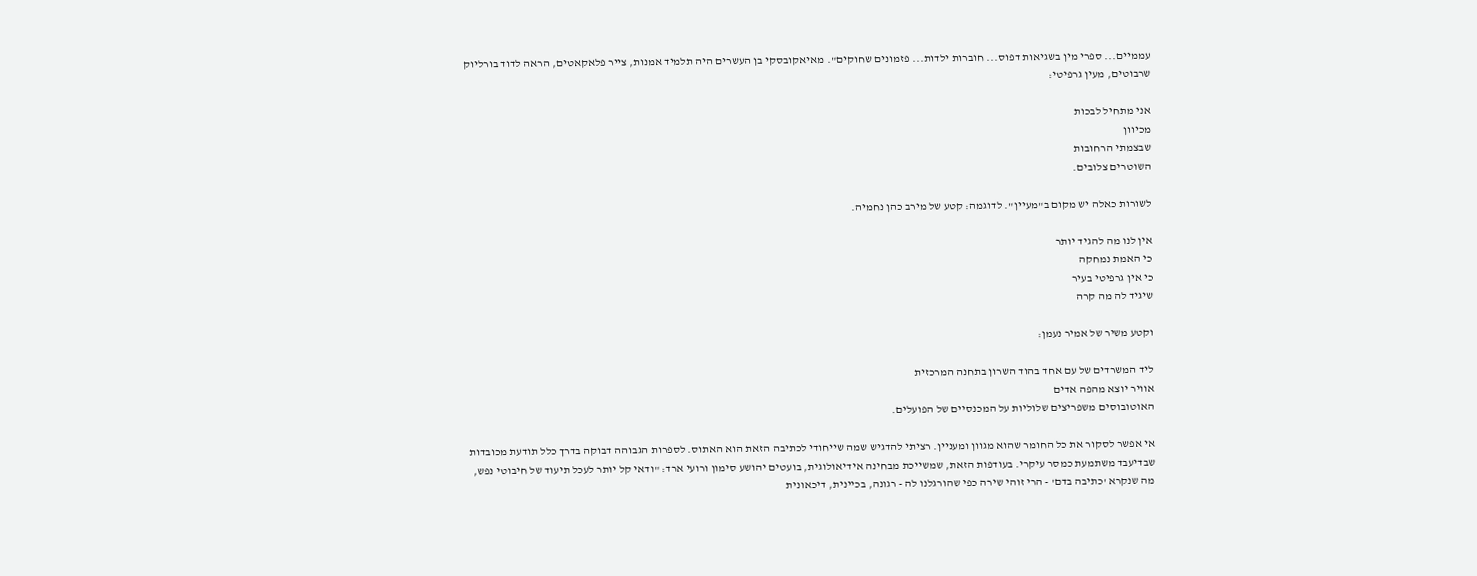עממיים... ספרי מין בשגיאות דפוס... חוברות ילדות... פזמונים שחוקים". מאיאקובסקי בן העשרים היה תלמיד אמנות, צייר פלאקאטים, הראה לדוד בורליוק שרבוטים, מעין גרפיטי:

אני מתחיל לבכות
מכיוון
שבצמתי הרחובות
השוטרים צלובים.

לשורות כאלה יש מקום ב"מעיין". לדוגמה: קטע של מירב כהן נחמיה.

אין לנו מה להגיד יותר
כי האמת נמחקה
כי אין גרפיטי בעיר
שיגיד לה מה קרה

וקטע משיר של אמיר נעמן:

ליד המשרדים של עם אחד בהוד השרון בתחנה המרכזית
אוויר יוצא מהפה אדים
האוטובוסים משפריצים שלוליות על המכנסיים של הפועלים.

אי אפשר לסקור את כל החומר שהוא מגוון ומעניין. רציתי להדגיש שמה שייחודי לכתיבה הזאת הוא האתוס. לספרות הגבוהה דבוקה בדרך כלל תודעת מכובדות שבדיעבד משתמעת כמסר עיקרי. בעודפות הזאת, שמשייכת מבחינה אידיאולוגית, בועטים יהושע סימון ורועי ארד: "ודאי קל יותר לעכל תיעוד של חיבוטי נפש, מה שנקרא 'כתיבה בדם' - הרי זוהי שירה כפי שהורגלנו לה - רגונה, בכיינית, דיכאונית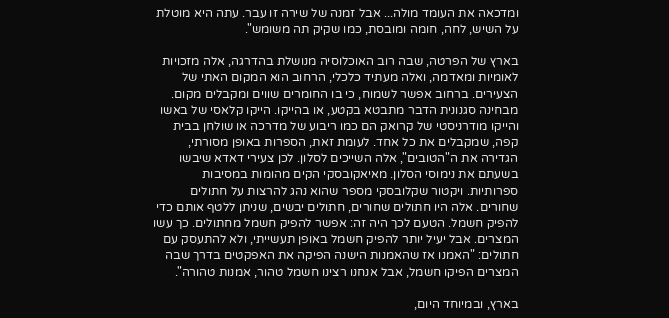ומדכאה את העומד מולה... אבל זמנה של שירה זו עבר. עתה היא מוטלת על השיש, לחה, חומה ומובסת, כמו שקיק תה משומש".

בארץ של הפרטה, שבה רוב האוכלוסיה מנושלת בהדרגה, אלה מזכויות לאומיות ומאדמה, ואלה מעתיד כלכלי, הרחוב הוא המקום האתי של הצעירים. ברחוב אפשר לשמוח, כי בו החומרים שווים ומקבלים מקום. מבחינה סגנונית הדבר מתבטא בקטע, או בהייקו. הייקו קלאסי של באשו והייקו מודרניסטי של קרואק הם כמו ריבוע של מדרכה או שולחן בבית קפה, שמקבלים את כל אחד. לעומת זאת, הספרות באופן מסורתי, הגדירה את ה"הטובים", אלה השייכים לסלון. לכן צעירי דאדא שיבשו בשעתם את נימוסי הסלון. מאיאקובסקי הקים מהומות במסיבות ספרותיות. ויקטור שקלובסקי מספר שהוא נהג להרצות על חתולים שחורים. אלה היו חתולים שחורים, חתולים יבשים, שניתן ללטף אותם כדי להפיק חשמל. הטעם לכך היה זה: אפשר להפיק חשמל מחתולים. כך עשו המצרים. אבל יעיל יותר להפיק חשמל באופן תעשייתי, ולא להתעסק עם חתולים: "האמנו אז שהאמנות הישנה הפיקה את האפקטים בדרך שבה המצרים הפיקו חשמל, אבל אנחנו רצינו חשמל טהור, אמנות טהורה".

בארץ, ובמיוחד היום,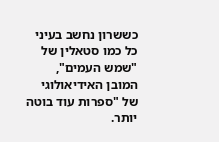כששרון נחשב בעיני כל כמו סטאלין של "שמש העמים", המובן האידיאולוגי של "ספרות עוד בוטה יותר.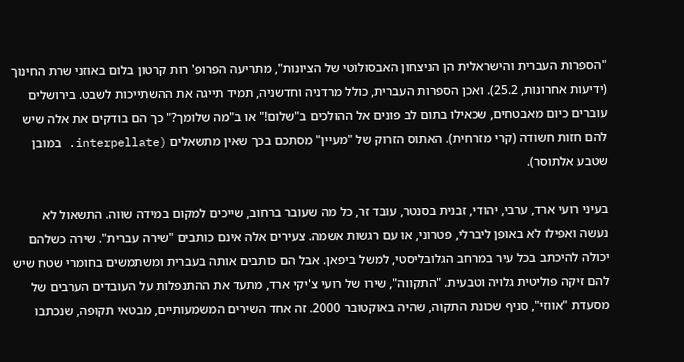"הספרות העברית והישראלית הן הניצחון האבסולוטי של הציונות", מתריעה הפרופ' רות קרטון בלום באוזני שרת החינוך (ידיעות אחרונות, 25.2). ואכן הספרות העברית, כולל מרדניה וחדשניה, תמיד תייגה את ההשתייכות לשבט. בירושלים עוברים כיום מאבטחים, שכאילו בתום לב פונים אל ההולכים ב"שלום!" או ב"מה שלומך?" כך הם בודקים את אלה שיש להם חזות חשודה (קרי מזרחית). האתוס הזרוק של "מעיין" מסתכם בכך שאין מתשאלים (interpellate. במובן שטבע אלתוסר).

בעיני רועי ארד, ערבי, יהודי, זבנית בסנטר, עובד זר, כל מה שעובר ברחוב, שייכים למקום במידה שווה. התשאול לא נעשה ואפילו לא באופן ליברלי, פטרוני, או עם רגשות אשמה. צעירים אלה אינם כותבים "שירה עברית". שירה כשלהם יכולה להיכתב בכל עיר במרחב הגלובליסטי, למשל ביפאן. אבל הם כותבים אותה בעברית ומשתמשים בחומרי שטח שיש להם זיקה פוליטית גלויה וטבעית. "התקווה", שירו של רועי צ'יקי ארד, מתעד את ההתנפלות על העובדים הערבים של מסעדת "אווזי", סניף שכונת התקוה, שהיה באוקטובר 2000. זה אחד השירים המשמעותיים, מבטאי תקופה, שנכתבו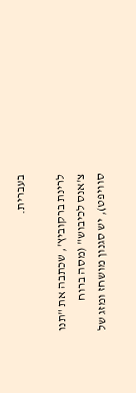בעברית.

לרינת ברקוביץ', שכתבה את "תנו צ'אנס לכיבוש" (מסה ברוח סוויפט), יש סגנון מושחז ומזג של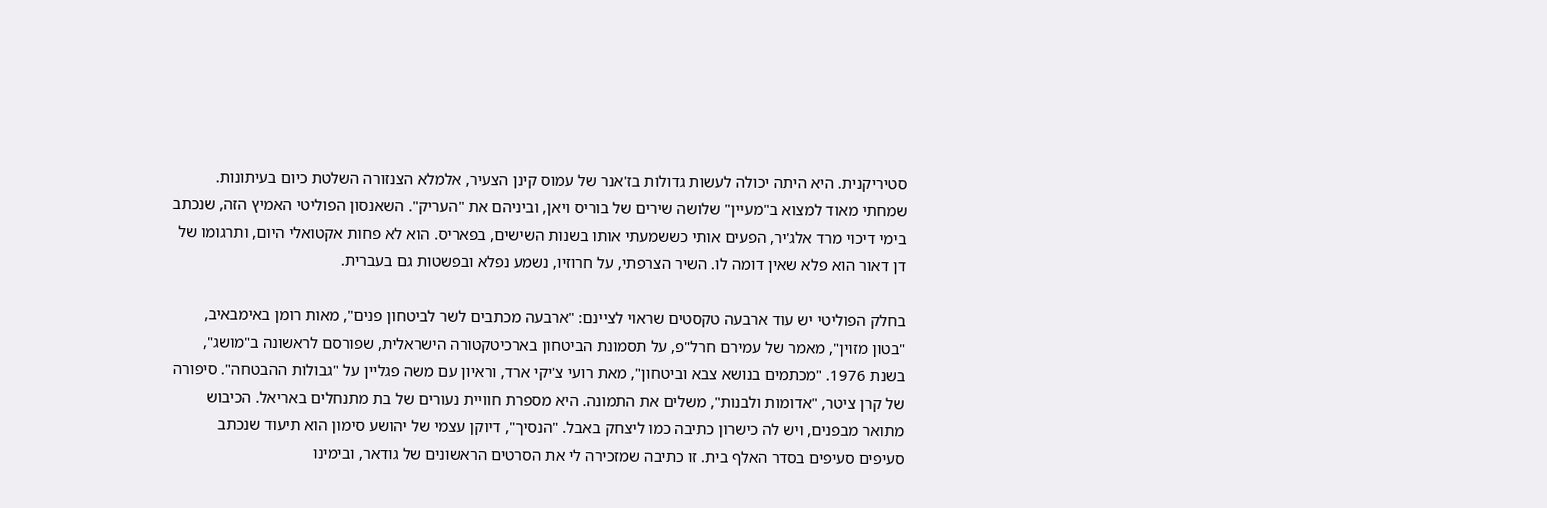סטיריקנית. היא היתה יכולה לעשות גדולות בז'אנר של עמוס קינן הצעיר, אלמלא הצנזורה השלטת כיום בעיתונות. שמחתי מאוד למצוא ב"מעיין" שלושה שירים של בוריס ויאן, וביניהם את "העריק". השאנסון הפוליטי האמיץ הזה, שנכתב בימי דיכוי מרד אלג'יר, הפעים אותי כששמעתי אותו בשנות השישים, בפאריס. הוא לא פחות אקטואלי היום, ותרגומו של דן דאור הוא פלא שאין דומה לו. השיר הצרפתי, על חרוזיו, נשמע נפלא ובפשטות גם בעברית.

בחלק הפוליטי יש עוד ארבעה טקסטים שראוי לציינם: "ארבעה מכתבים לשר לביטחון פנים", מאות רומן באימבאיב, "בטון מזוין", מאמר של עמירם חרל"פ, על תסמונת הביטחון בארכיטקטורה הישראלית, שפורסם לראשונה ב"מושג", בשנת 1976. "מכתמים בנושא צבא וביטחון", מאת רועי צ'יקי ארד, וראיון עם משה פגליין על "גבולות ההבטחה". סיפורה של קרן ציטר, "אדומות ולבנות", משלים את התמונה. היא מספרת חוויית נעורים של בת מתנחלים באריאל. הכיבוש מתואר מבפנים, ויש לה כישרון כתיבה כמו ליצחק באבל. "הנסיך", דיוקן עצמי של יהושע סימון הוא תיעוד שנכתב סעיפים סעיפים בסדר האלף בית. זו כתיבה שמזכירה לי את הסרטים הראשונים של גודאר, ובימינו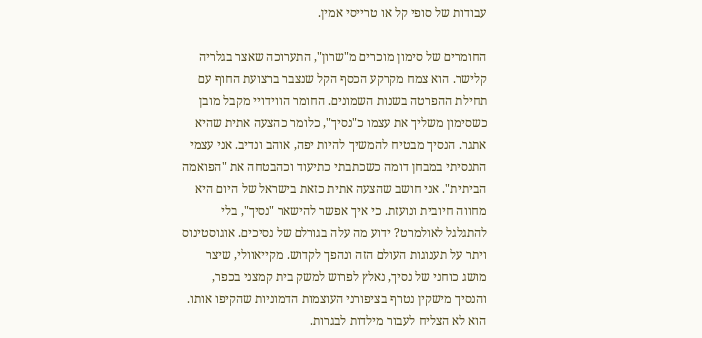עבודות של סופי קל או טרייסי אמין.

החומרים של סימון מוכרים מ"שרון", התערוכה שאצר בגלריה קלישר. הוא צמח מקרקע הכסף הקל שנצבר ברצועת החוף עם תחילת ההפרטה בשנות השמונים. החומר הווידויי מקבל מובן כשסימון משליך את עצמו כ"נסיך", כלומר כהצעה אתית שהיא אתגר. הנסיך מבטיח להמשיך להיות יפה, אוהב ונדיב. אני עצמי התנסיתי במבחן דומה כשכתבתי כתיעוד וכהבטחה את "הפואמה הביתית". אני חושב שהצעה אתית כזאת בישראל של היום היא מחווה חיובית ונועזת. כי איך אפשר להישאר "נסיך", בלי להתגלגל לאולמרט? ידוע מה עלה בגורלם של נסיכים. אוגוסטינוס ויתר על תענוגות העולם הזה ונהפך לקדוש. מקייאוולי, שיצר מושג כוחני של נסיך, נאלץ לפרוש למשק בית קמצני בכפר, והנסיך מישקין נטרף בציפורני העוצמות הדמוניות שהקיפו אותו. הוא לא הצליח לעבור מילדות לבגרות.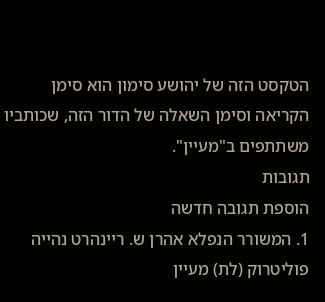הטקסט הזה של יהושע סימון הוא סימן הקריאה וסימן השאלה של הדור הזה, שכותביו משתתפים ב"מעיין".
תגובות
הוספת תגובה חדשה
1. המשורר הנפלא אהרן ש. ריינהרט נהייה פוליטרוק (לת) מעיין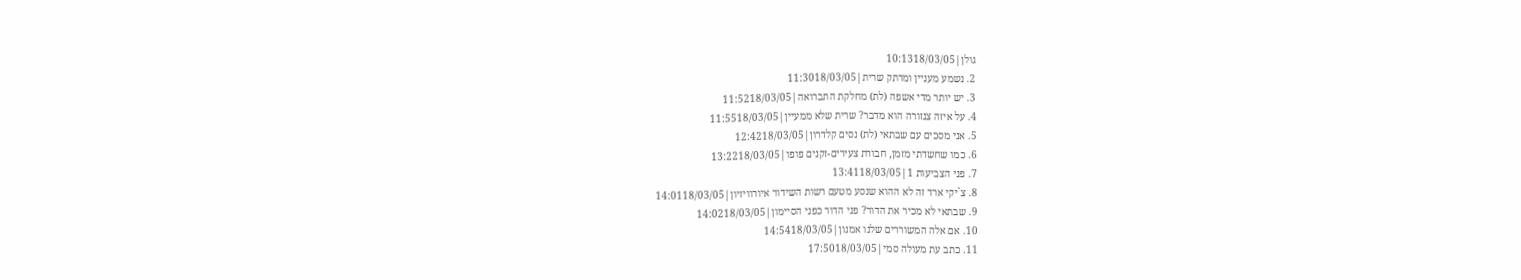גולן|10:1318/03/05
2. נשמע מעניין ומרתק שרית|11:3018/03/05
3. יש יותר מדי אשפה (לת) מחלקת התברואה|11:5218/03/05
4. על איזה צנזורה הוא מדבר? שרית שלא ממעיין|11:5518/03/05
5. אני מסכים עם שבתאי (לת) נסים קלדרון|12:4218/03/05
6. כמו שחשדתי מזמן, חבורת צעירים-זקנים פופו|13:2218/03/05
7. פני הצביעות 1|13:4118/03/05
8. צ`יקי ארד זה לא ההוא שנסע מטעם רשות השידור איורוויזיון|14:0118/03/05
9. שבתאי לא מכיר את הדור? פני הדור כפני הסיימון|14:0218/03/05
10. אם אלה המשוררים שלנו אמנון|14:5418/03/05
11. כתב עת מעולה סמי|17:5018/03/05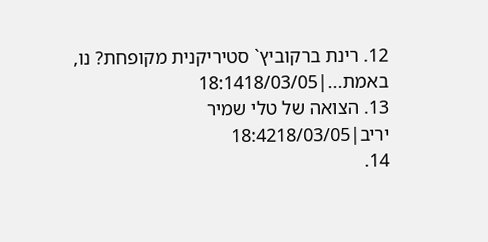12. רינת ברקוביץ` סטיריקנית מקופחת? נו, באמת...|18:1418/03/05
13. הצואה של טלי שמיר יריב|18:4218/03/05
14.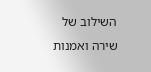השילוב של שירה ואמנות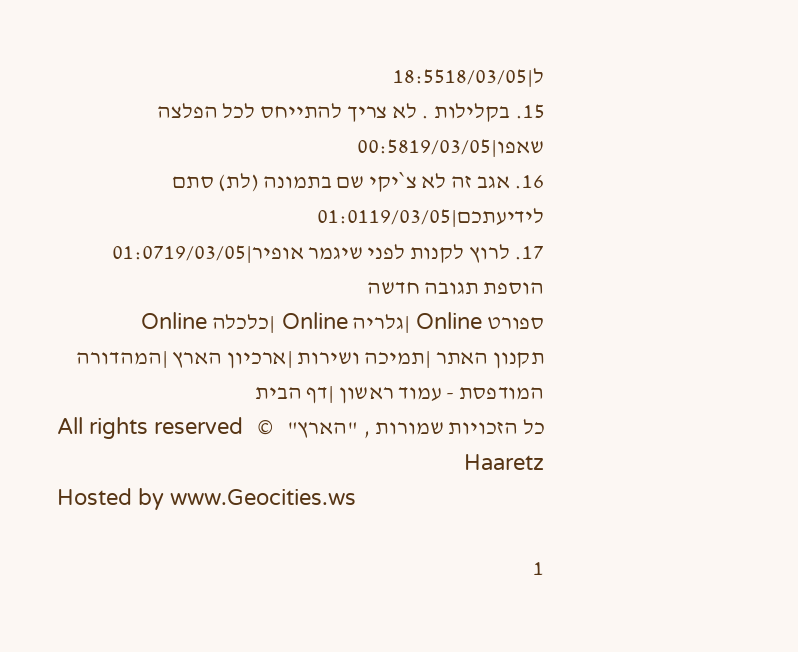ל|18:5518/03/05
15. בקלילות . לא צריך להתייחס לכל הפלצה שאפו|00:5819/03/05
16. אגב זה לא צ`יקי שם בתמונה (לת) סתם לידיעתכם|01:0119/03/05
17. לרוץ לקנות לפני שיגמר אופיר|01:0719/03/05
הוספת תגובה חדשה
ספורט Online |גלריה Online |כלכלה Online
תקנון האתר |תמיכה ושירות |ארכיון הארץ |המהדורה המודפסת - עמוד ראשון |דף הבית
כל הזכויות שמורות , "הארץ"   ©   All rights reserved Haaretz
Hosted by www.Geocities.ws

1